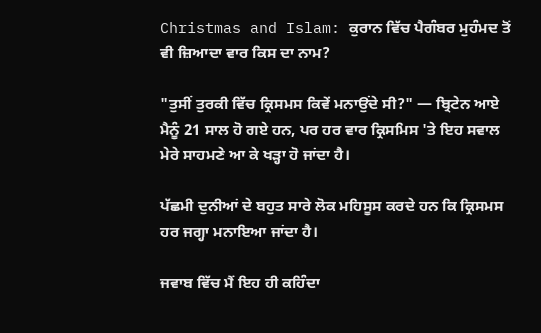Christmas and Islam: ਕੁਰਾਨ ਵਿੱਚ ਪੈਗੰਬਰ ਮੁਹੰਮਦ ਤੋਂ ਵੀ ਜ਼ਿਆਦਾ ਵਾਰ ਕਿਸ ਦਾ ਨਾਮ?

"ਤੁਸੀਂ ਤੁਰਕੀ ਵਿੱਚ ਕ੍ਰਿਸਮਸ ਕਿਵੇਂ ਮਨਾਉਂਦੇ ਸੀ?" — ਬ੍ਰਿਟੇਨ ਆਏ ਮੈਨੂੰ 21 ਸਾਲ ਹੋ ਗਏ ਹਨ, ਪਰ ਹਰ ਵਾਰ ਕ੍ਰਿਸਮਿਸ 'ਤੇ ਇਹ ਸਵਾਲ ਮੇਰੇ ਸਾਹਮਣੇ ਆ ਕੇ ਖੜ੍ਹਾ ਹੋ ਜਾਂਦਾ ਹੈ।

ਪੱਛਮੀ ਦੁਨੀਆਂ ਦੇ ਬਹੁਤ ਸਾਰੇ ਲੋਕ ਮਹਿਸੂਸ ਕਰਦੇ ਹਨ ਕਿ ਕ੍ਰਿਸਮਸ ਹਰ ਜਗ੍ਹਾ ਮਨਾਇਆ ਜਾਂਦਾ ਹੈ।

ਜਵਾਬ ਵਿੱਚ ਮੈਂ ਇਹ ਹੀ ਕਹਿੰਦਾ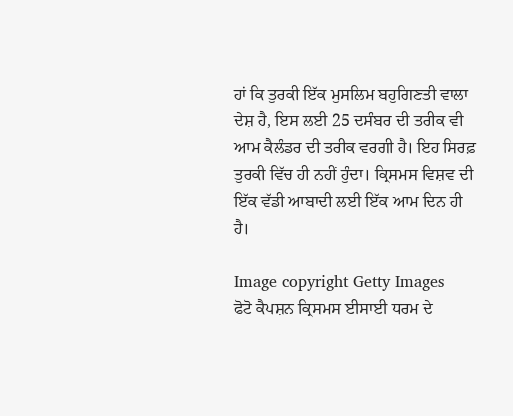ਹਾਂ ਕਿ ਤੁਰਕੀ ਇੱਕ ਮੁਸਲਿਮ ਬਹੁਗਿਣਤੀ ਵਾਲਾ ਦੇਸ਼ ਹੈ, ਇਸ ਲਈ 25 ਦਸੰਬਰ ਦੀ ਤਰੀਕ ਵੀ ਆਮ ਕੈਲੰਡਰ ਦੀ ਤਰੀਕ ਵਰਗੀ ਹੈ। ਇਹ ਸਿਰਫ਼ ਤੁਰਕੀ ਵਿੱਚ ਹੀ ਨਹੀਂ ਹੁੰਦਾ। ਕ੍ਰਿਸਮਸ ਵਿਸ਼ਵ ਦੀ ਇੱਕ ਵੱਡੀ ਆਬਾਦੀ ਲਈ ਇੱਕ ਆਮ ਦਿਨ ਹੀ ਹੈ।

Image copyright Getty Images
ਫੋਟੋ ਕੈਪਸ਼ਨ ਕ੍ਰਿਸਮਸ ਈਸਾਈ ਧਰਮ ਦੇ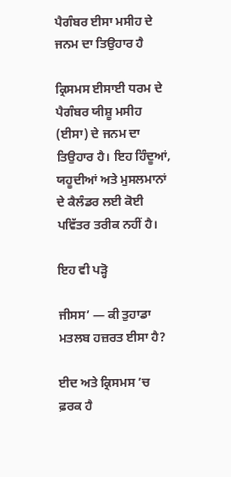ਪੈਗੰਬਰ ਈਸਾ ਮਸੀਹ ਦੇ ਜਨਮ ਦਾ ਤਿਉਹਾਰ ਹੈ

ਕ੍ਰਿਸਮਸ ਈਸਾਈ ਧਰਮ ਦੇ ਪੈਗੰਬਰ ਯੀਸ਼ੂ ਮਸੀਹ (ਈਸਾ) ਦੇ ਜਨਮ ਦਾ ਤਿਉਹਾਰ ਹੈ। ਇਹ ਹਿੰਦੂਆਂ, ਯਹੂਦੀਆਂ ਅਤੇ ਮੁਸਲਮਾਨਾਂ ਦੇ ਕੈਲੰਡਰ ਲਈ ਕੋਈ ਪਵਿੱਤਰ ਤਰੀਕ ਨਹੀਂ ਹੈ।

ਇਹ ਵੀ ਪੜ੍ਹੋ

ਜੀਸਸ’ — ਕੀ ਤੁਹਾਡਾ ਮਤਲਬ ਹਜ਼ਰਤ ਈਸਾ ਹੈ?

ਈਦ ਅਤੇ ਕ੍ਰਿਸਮਸ ’ਚ ਫ਼ਰਕ ਹੈ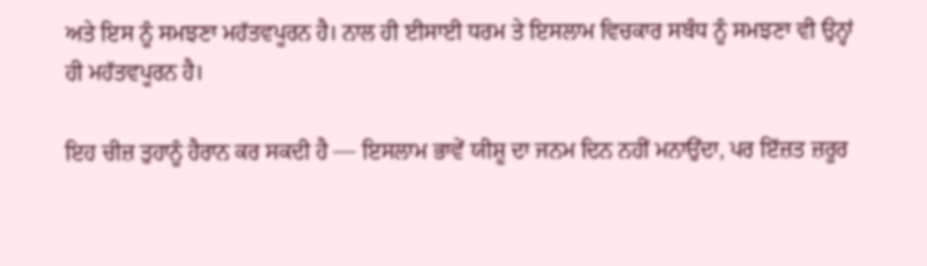ਅਤੇ ਇਸ ਨੂੰ ਸਮਝਣਾ ਮਹੱਤਵਪੂਰਨ ਹੈ। ਨਾਲ ਹੀ ਈਸਾਈ ਧਰਮ ਤੇ ਇਸਲਾਮ ਵਿਚਕਾਰ ਸਬੰਧ ਨੂੰ ਸਮਝਣਾ ਵੀ ਉਨ੍ਹਾਂ ਹੀ ਮਹੱਤਵਪੂਰਨ ਹੈ।

ਇਹ ਚੀਜ਼ ਤੁਹਾਨੂੰ ਹੈਰਾਨ ਕਰ ਸਕਦੀ ਹੈ — ਇਸਲਾਮ ਭਾਵੇਂ ਯੀਸ਼ੂ ਦਾ ਜਨਮ ਦਿਨ ਨਹੀਂ ਮਨਾਉਂਦਾ, ਪਰ ਇੱਜ਼ਤ ਜ਼ਰੂਰ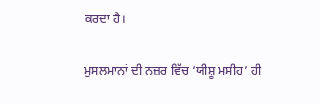ਕਰਦਾ ਹੈ।

ਮੁਸਲਮਾਨਾਂ ਦੀ ਨਜ਼ਰ ਵਿੱਚ ‘ਯੀਸ਼ੂ ਮਸੀਹ’ ਹੀ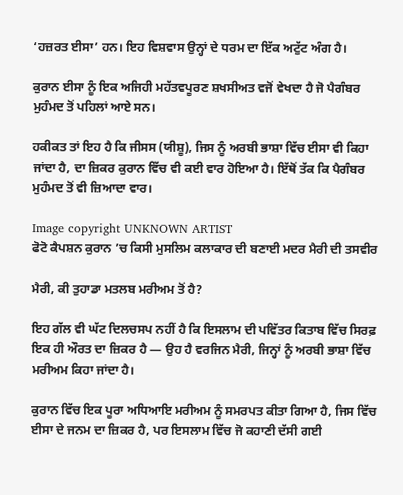‘ਹਜ਼ਰਤ ਈਸਾ’ ਹਨ। ਇਹ ਵਿਸ਼ਵਾਸ ਉਨ੍ਹਾਂ ਦੇ ਧਰਮ ਦਾ ਇੱਕ ਅਟੁੱਟ ਅੰਗ ਹੈ।

ਕੁਰਾਨ ਈਸਾ ਨੂੰ ਇਕ ਅਜਿਹੀ ਮਹੱਤਵਪੂਰਣ ਸ਼ਖਸੀਅਤ ਵਜੋਂ ਵੇਖਦਾ ਹੈ ਜੋ ਪੈਗੰਬਰ ਮੁਹੰਮਦ ਤੋਂ ਪਹਿਲਾਂ ਆਏ ਸਨ।

ਹਕੀਕਤ ਤਾਂ ਇਹ ਹੈ ਕਿ ਜੀਸਸ (ਯੀਸ਼ੂ), ਜਿਸ ਨੂੰ ਅਰਬੀ ਭਾਸ਼ਾ ਵਿੱਚ ਈਸਾ ਵੀ ਕਿਹਾ ਜਾਂਦਾ ਹੈ, ਦਾ ਜ਼ਿਕਰ ਕੁਰਾਨ ਵਿੱਚ ਵੀ ਕਈ ਵਾਰ ਹੋਇਆ ਹੈ। ਇੱਥੋਂ ਤੱਕ ਕਿ ਪੈਗੰਬਰ ਮੁਹੰਮਦ ਤੋਂ ਵੀ ਜ਼ਿਆਦਾ ਵਾਰ।

Image copyright UNKNOWN ARTIST
ਫੋਟੋ ਕੈਪਸ਼ਨ ਕੁਰਾਨ ’ਚ ਕਿਸੀ ਮੁਸਲਿਮ ਕਲਾਕਾਰ ਦੀ ਬਣਾਈ ਮਦਰ ਮੈਰੀ ਦੀ ਤਸਵੀਰ

ਮੈਰੀ, ਕੀ ਤੁਹਾਡਾ ਮਤਲਬ ਮਰੀਅਮ ਤੋਂ ਹੈ?

ਇਹ ਗੱਲ ਵੀ ਘੱਟ ਦਿਲਚਸਪ ਨਹੀਂ ਹੈ ਕਿ ਇਸਲਾਮ ਦੀ ਪਵਿੱਤਰ ਕਿਤਾਬ ਵਿੱਚ ਸਿਰਫ਼ ਇਕ ਹੀ ਔਰਤ ਦਾ ਜ਼ਿਕਰ ਹੈ — ਉਹ ਹੈ ਵਰਜਿਨ ਮੈਰੀ, ਜਿਨ੍ਹਾਂ ਨੂੰ ਅਰਬੀ ਭਾਸ਼ਾ ਵਿੱਚ ਮਰੀਅਮ ਕਿਹਾ ਜਾਂਦਾ ਹੈ।

ਕੁਰਾਨ ਵਿੱਚ ਇਕ ਪੂਰਾ ਅਧਿਆਇ ਮਰੀਅਮ ਨੂੰ ਸਮਰਪਤ ਕੀਤਾ ਗਿਆ ਹੈ, ਜਿਸ ਵਿੱਚ ਈਸਾ ਦੇ ਜਨਮ ਦਾ ਜ਼ਿਕਰ ਹੈ, ਪਰ ਇਸਲਾਮ ਵਿੱਚ ਜੋ ਕਹਾਣੀ ਦੱਸੀ ਗਈ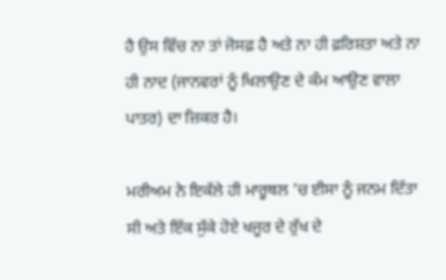ਹੈ ਉਸ ਵਿੱਚ ਨਾ ਤਾਂ ਜੋਸਫ਼ ਹੈ ਅਤੇ ਨਾ ਹੀ ਫ਼ਰਿਸ਼ਤਾ ਅਤੇ ਨਾ ਹੀ ਨਾਦ (ਜਾਨਵਰਾਂ ਨੂੰ ਖਿਲਾਉਣ ਦੇ ਕੰਮ ਆਉਣ ਵਾਲਾ ਪਾਤਰ) ਦਾ ਜ਼ਿਕਰ ਹੈ।

ਮਰੀਅਮ ਨੇ ਇਕੱਲੇ ਹੀ ਮਾਰੂਥਲ ’ਚ ਈਸਾ ਨੂੰ ਜਨਮ ਦਿੱਤਾ ਸੀ ਅਤੇ ਇੱਕ ਸੁੱਕੇ ਹੋਏ ਖਜੂਰ ਦੇ ਰੁੱਖ ਦੇ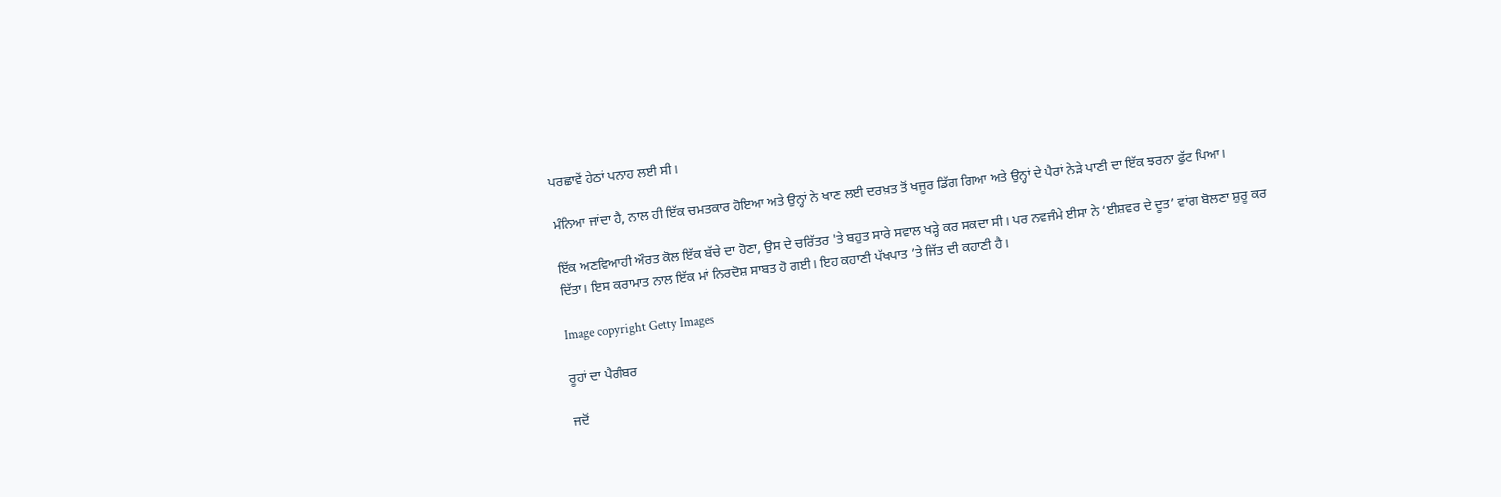ਪਰਛਾਵੇਂ ਹੇਠਾਂ ਪਨਾਹ ਲਈ ਸੀ।

ਮੰਨਿਆ ਜਾਂਦਾ ਹੈ, ਨਾਲ ਹੀ ਇੱਕ ਚਮਤਕਾਰ ਹੋਇਆ ਅਤੇ ਉਨ੍ਹਾਂ ਨੇ ਖਾਣ ਲਈ ਦਰਖ਼ਤ ਤੋਂ ਖਜੂਰ ਡਿੱਗ ਗਿਆ ਅਤੇ ਉਨ੍ਹਾਂ ਦੇ ਪੈਰਾਂ ਨੇੜੇ ਪਾਣੀ ਦਾ ਇੱਕ ਝਰਨਾ ਫੁੱਟ ਪਿਆ।

ਇੱਕ ਅਣਵਿਆਹੀ ਔਰਤ ਕੋਲ ਇੱਕ ਬੱਚੇ ਦਾ ਹੋਣਾ, ਉਸ ਦੇ ਚਰਿੱਤਰ 'ਤੇ ਬਹੁਤ ਸਾਰੇ ਸਵਾਲ ਖੜ੍ਹੇ ਕਰ ਸਕਦਾ ਸੀ। ਪਰ ਨਵਜੰਮੇ ਈਸਾ ਨੇ ‘ਈਸ਼ਵਰ ਦੇ ਦੂਤ’ ਵਾਂਗ ਬੋਲਣਾ ਸ਼ੁਰੂ ਕਰ ਦਿੱਤਾ। ਇਸ ਕਰਾਮਾਤ ਨਾਲ ਇੱਕ ਮਾਂ ਨਿਰਦੋਸ਼ ਸਾਬਤ ਹੋ ਗਈ। ਇਹ ਕਹਾਣੀ ਪੱਖਪਾਤ ’ਤੇ ਜਿੱਤ ਦੀ ਕਹਾਣੀ ਹੈ।

Image copyright Getty Images

ਰੂਹਾਂ ਦਾ ਪੈਗੰਬਰ

ਜਦੋਂ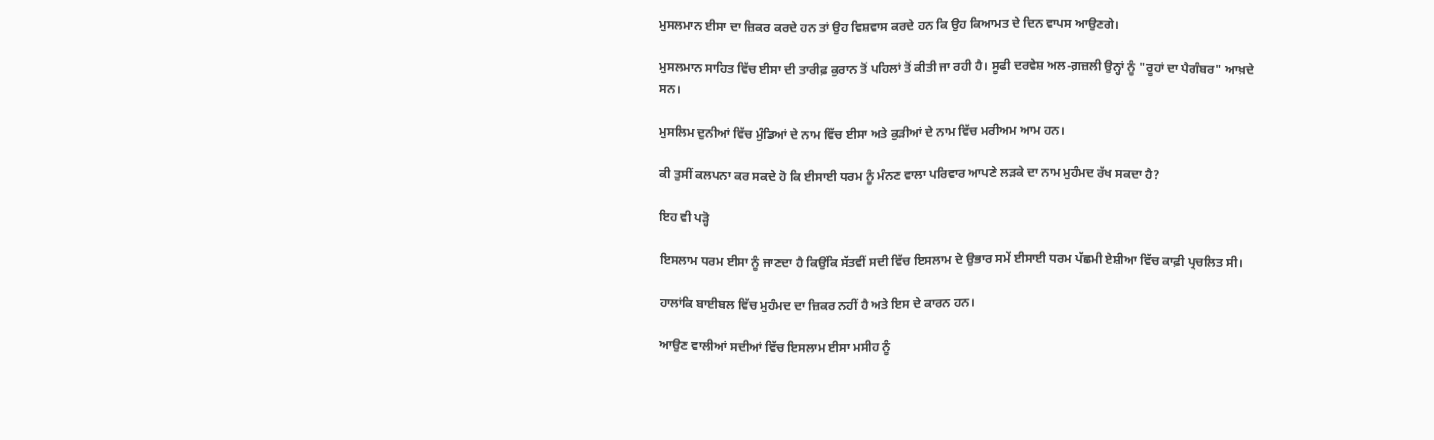ਮੁਸਲਮਾਨ ਈਸਾ ਦਾ ਜ਼ਿਕਰ ਕਰਦੇ ਹਨ ਤਾਂ ਉਹ ਵਿਸ਼ਵਾਸ ਕਰਦੇ ਹਨ ਕਿ ਉਹ ਕਿਆਮਤ ਦੇ ਦਿਨ ਵਾਪਸ ਆਉਣਗੇ।

ਮੁਸਲਮਾਨ ਸਾਹਿਤ ਵਿੱਚ ਈਸਾ ਦੀ ਤਾਰੀਫ਼ ਕੁਰਾਨ ਤੋਂ ਪਹਿਲਾਂ ਤੋਂ ਕੀਤੀ ਜਾ ਰਹੀ ਹੈ। ਸੂਫੀ ਦਰਵੇਸ਼ ਅਲ-ਗ਼ਜ਼ਲੀ ਉਨ੍ਹਾਂ ਨੂੰ "ਰੂਹਾਂ ਦਾ ਪੈਗੰਬਰ" ਆਖ਼ਦੇ ਸਨ।

ਮੁਸਲਿਮ ਦੁਨੀਆਂ ਵਿੱਚ ਮੁੰਡਿਆਂ ਦੇ ਨਾਮ ਵਿੱਚ ਈਸਾ ਅਤੇ ਕੁੜੀਆਂ ਦੇ ਨਾਮ ਵਿੱਚ ਮਰੀਅਮ ਆਮ ਹਨ।

ਕੀ ਤੁਸੀਂ ਕਲਪਨਾ ਕਰ ਸਕਦੇ ਹੋ ਕਿ ਈਸਾਈ ਧਰਮ ਨੂੰ ਮੰਨਣ ਵਾਲਾ ਪਰਿਵਾਰ ਆਪਣੇ ਲੜਕੇ ਦਾ ਨਾਮ ਮੁਹੰਮਦ ਰੱਖ ਸਕਦਾ ਹੈ?

ਇਹ ਵੀ ਪੜ੍ਹੋ

ਇਸਲਾਮ ਧਰਮ ਈਸਾ ਨੂੰ ਜਾਣਦਾ ਹੈ ਕਿਉਂਕਿ ਸੱਤਵੀਂ ਸਦੀ ਵਿੱਚ ਇਸਲਾਮ ਦੇ ਉਭਾਰ ਸਮੇਂ ਈਸਾਈ ਧਰਮ ਪੱਛਮੀ ਏਸ਼ੀਆ ਵਿੱਚ ਕਾਫ਼ੀ ਪ੍ਰਚਲਿਤ ਸੀ।

ਹਾਲਾਂਕਿ ਬਾਈਬਲ ਵਿੱਚ ਮੁਹੰਮਦ ਦਾ ਜ਼ਿਕਰ ਨਹੀਂ ਹੈ ਅਤੇ ਇਸ ਦੇ ਕਾਰਨ ਹਨ।

ਆਉਣ ਵਾਲੀਆਂ ਸਦੀਆਂ ਵਿੱਚ ਇਸਲਾਮ ਈਸਾ ਮਸੀਹ ਨੂੰ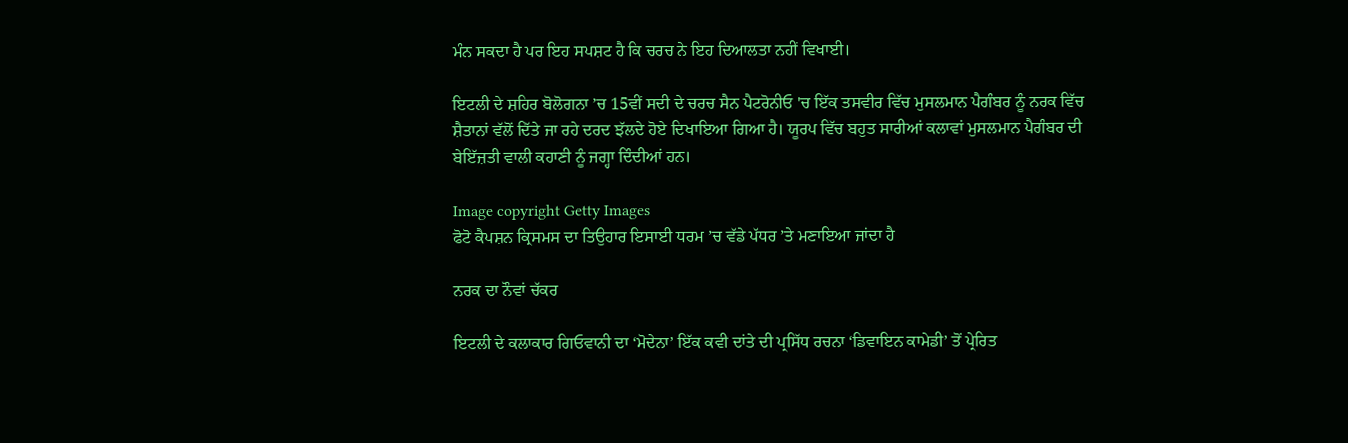ਮੰਨ ਸਕਦਾ ਹੈ ਪਰ ਇਹ ਸਪਸ਼ਟ ਹੈ ਕਿ ਚਰਚ ਨੇ ਇਹ ਦਿਆਲਤਾ ਨਹੀਂ ਵਿਖਾਈ।

ਇਟਲੀ ਦੇ ਸ਼ਹਿਰ ਬੋਲੋਗਨਾ ’ਚ 15ਵੀਂ ਸਦੀ ਦੇ ਚਰਚ ਸੈਨ ਪੈਟਰੋਨੀਓ 'ਚ ਇੱਕ ਤਸਵੀਰ ਵਿੱਚ ਮੁਸਲਮਾਨ ਪੈਗੰਬਰ ਨੂੰ ਨਰਕ ਵਿੱਚ ਸ਼ੈਤਾਨਾਂ ਵੱਲੋਂ ਦਿੱਤੇ ਜਾ ਰਹੇ ਦਰਦ ਝੱਲਦੇ ਹੋਏ ਦਿਖਾਇਆ ਗਿਆ ਹੈ। ਯੂਰਪ ਵਿੱਚ ਬਹੁਤ ਸਾਰੀਆਂ ਕਲਾਵਾਂ ਮੁਸਲਮਾਨ ਪੈਗੰਬਰ ਦੀ ਬੇਇੱਜ਼ਤੀ ਵਾਲੀ ਕਹਾਣੀ ਨੂੰ ਜਗ੍ਹਾ ਦਿੰਦੀਆਂ ਹਨ।

Image copyright Getty Images
ਫੋਟੋ ਕੈਪਸ਼ਨ ਕ੍ਰਿਸਮਸ ਦਾ ਤਿਉਹਾਰ ਇਸਾਈ ਧਰਮ ’ਚ ਵੱਡੇ ਪੱਧਰ ’ਤੇ ਮਣਾਇਆ ਜਾਂਦਾ ਹੈ

ਨਰਕ ਦਾ ਨੌਵਾਂ ਚੱਕਰ

ਇਟਲੀ ਦੇ ਕਲਾਕਾਰ ਗਿਓਵਾਨੀ ਦਾ ‘ਮੋਦੇਨਾ’ ਇੱਕ ਕਵੀ ਦਾਂਤੇ ਦੀ ਪ੍ਰਸਿੱਧ ਰਚਨਾ ‘ਡਿਵਾਇਨ ਕਾਮੇਡੀ’ ਤੋਂ ਪ੍ਰੇਰਿਤ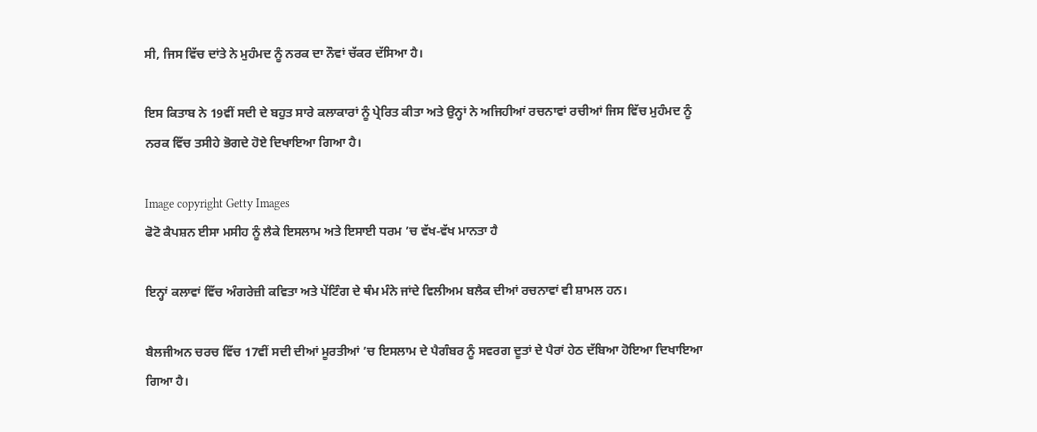ਸੀ, ਜਿਸ ਵਿੱਚ ਦਾਂਤੇ ਨੇ ਮੁਹੰਮਦ ਨੂੰ ਨਰਕ ਦਾ ਨੌਵਾਂ ਚੱਕਰ ਦੱਸਿਆ ਹੈ।

ਇਸ ਕਿਤਾਬ ਨੇ 19ਵੀਂ ਸਦੀ ਦੇ ਬਹੁਤ ਸਾਰੇ ਕਲਾਕਾਰਾਂ ਨੂੰ ਪ੍ਰੇਰਿਤ ਕੀਤਾ ਅਤੇ ਉਨ੍ਹਾਂ ਨੇ ਅਜਿਹੀਆਂ ਰਚਨਾਵਾਂ ਰਚੀਆਂ ਜਿਸ ਵਿੱਚ ਮੁਹੰਮਦ ਨੂੰ ਨਰਕ ਵਿੱਚ ਤਸੀਹੇ ਭੋਗਦੇ ਹੋਏ ਦਿਖਾਇਆ ਗਿਆ ਹੈ।

Image copyright Getty Images
ਫੋਟੋ ਕੈਪਸ਼ਨ ਈਸਾ ਮਸੀਹ ਨੂੰ ਲੈਕੇ ਇਸਲਾਮ ਅਤੇ ਇਸਾਈ ਧਰਮ ’ਚ ਵੱਖ-ਵੱਖ ਮਾਨਤਾ ਹੈ

ਇਨ੍ਹਾਂ ਕਲਾਵਾਂ ਵਿੱਚ ਅੰਗਰੇਜ਼ੀ ਕਵਿਤਾ ਅਤੇ ਪੇਂਟਿੰਗ ਦੇ ਥੰਮ ਮੰਨੇ ਜਾਂਦੇ ਵਿਲੀਅਮ ਬਲੈਕ ਦੀਆਂ ਰਚਨਾਵਾਂ ਵੀ ਸ਼ਾਮਲ ਹਨ।

ਬੈਲਜੀਅਨ ਚਰਚ ਵਿੱਚ 17ਵੀਂ ਸਦੀ ਦੀਆਂ ਮੂਰਤੀਆਂ ’ਚ ਇਸਲਾਮ ਦੇ ਪੈਗੰਬਰ ਨੂੰ ਸਵਰਗ ਦੂਤਾਂ ਦੇ ਪੈਰਾਂ ਹੇਠ ਦੱਬਿਆ ਹੋਇਆ ਦਿਖਾਇਆ ਗਿਆ ਹੈ।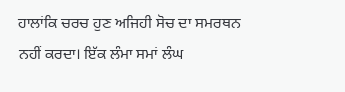ਹਾਲਾਂਕਿ ਚਰਚ ਹੁਣ ਅਜਿਹੀ ਸੋਚ ਦਾ ਸਮਰਥਨ ਨਹੀਂ ਕਰਦਾ। ਇੱਕ ਲੰਮਾ ਸਮਾਂ ਲੰਘ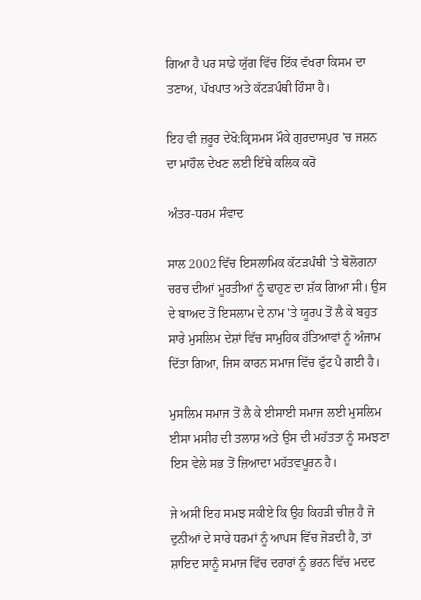ਗਿਆ ਹੈ ਪਰ ਸਾਡੇ ਯੁੱਗ ਵਿੱਚ ਇੱਕ ਵੱਖਰਾ ਕਿਸਮ ਦਾ ਤਣਾਅ, ਪੱਖਪਾਤ ਅਤੇ ਕੱਟੜਪੰਥੀ ਹਿੰਸਾ ਹੈ।

ਇਹ ਵੀ ਜ਼ਰੂਰ ਦੇਖੋ:ਕ੍ਰਿਸਮਸ ਮੌਕੇ ਗੁਰਦਾਸਪੁਰ 'ਚ ਜਸ਼ਨ ਦਾ ਮਾਹੌਲ ਦੇਖਣ ਲਈ ਇੱਥੇ ਕਲਿਕ ਕਰੋ

ਅੰਤਰ-ਧਰਮ ਸੰਵਾਦ

ਸਾਲ 2002 ਵਿੱਚ ਇਸਲਾਮਿਕ ਕੱਟੜਪੰਥੀ 'ਤੇ ਬੋਲੋਗਨਾ ਚਰਚ ਦੀਆਂ ਮੂਰਤੀਆਂ ਨੂੰ ਢਾਹੁਣ ਦਾ ਸ਼ੱਕ ਗਿਆ ਸੀ। ਉਸ ਦੇ ਬਾਅਦ ਤੋਂ ਇਸਲਾਮ ਦੇ ਨਾਮ 'ਤੇ ਯੂਰਪ ਤੋਂ ਲੈ ਕੇ ਬਹੁਤ ਸਾਰੇ ਮੁਸਲਿਮ ਦੇਸ਼ਾਂ ਵਿੱਚ ਸਾਮੁਹਿਕ ਹੱਤਿਆਵਾਂ ਨੂੰ ਅੰਜਾਮ ਦਿੱਤਾ ਗਿਆ, ਜਿਸ ਕਾਰਨ ਸਮਾਜ ਵਿੱਚ ਫੁੱਟ ਪੈ ਗਈ ਹੈ।

ਮੁਸਲਿਮ ਸਮਾਜ ਤੋਂ ਲੈ ਕੇ ਈਸਾਈ ਸਮਾਜ ਲਈ ਮੁਸਲਿਮ ਈਸਾ ਮਸੀਹ ਦੀ ਤਲਾਸ਼ ਅਤੇ ਉਸ ਦੀ ਮਹੱਤਤਾ ਨੂੰ ਸਮਝਣਾ ਇਸ ਵੇਲੇ ਸਭ ਤੋਂ ਜ਼ਿਆਦਾ ਮਹੱਤਵਪੂਰਨ ਹੈ।

ਜੇ ਅਸੀਂ ਇਹ ਸਮਝ ਸਕੀਏ ਕਿ ਉਹ ਕਿਹੜੀ ਚੀਜ਼ ਹੈ ਜੋ ਦੁਨੀਆਂ ਦੇ ਸਾਰੇ ਧਰਮਾਂ ਨੂੰ ਆਪਸ ਵਿੱਚ ਜੋੜਦੀ ਹੈ, ਤਾਂ ਸ਼ਾਇਦ ਸਾਨੂੰ ਸਮਾਜ ਵਿੱਚ ਦਰਾਰਾਂ ਨੂੰ ਭਰਨ ਵਿੱਚ ਮਦਦ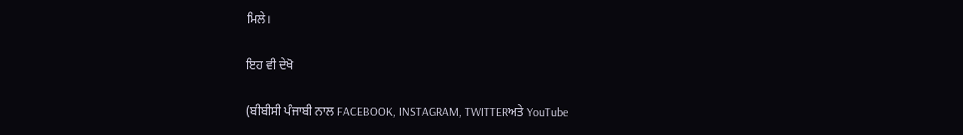ਮਿਲੇ।

ਇਹ ਵੀ ਦੇਖੋ

(ਬੀਬੀਸੀ ਪੰਜਾਬੀ ਨਾਲ FACEBOOK, INSTAGRAM, TWITTERਅਤੇ YouTube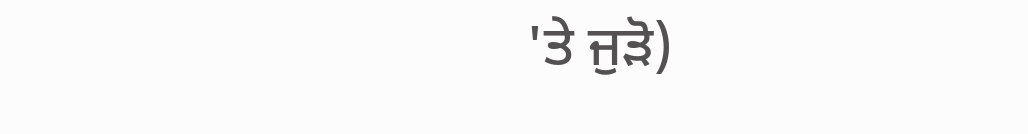'ਤੇ ਜੁੜੋ)